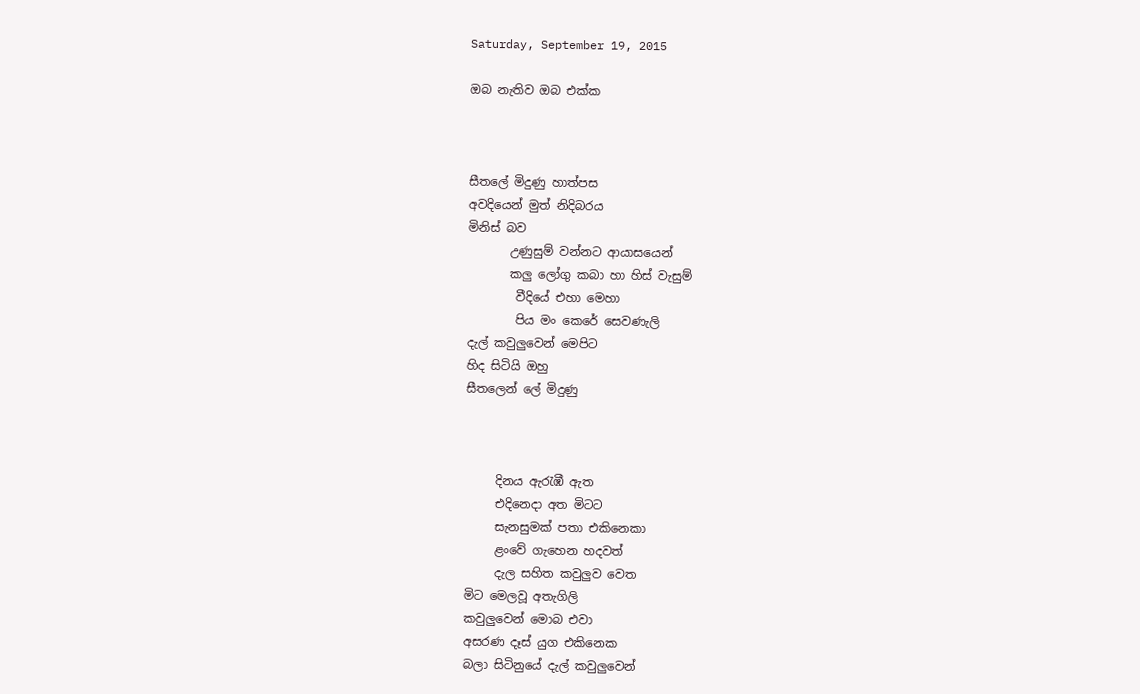Saturday, September 19, 2015

ඔබ නැතිව ඔබ එක්ක



සීතලේ මිදුණු හාත්පස
අවදියෙන් මුත් නිදිබරය
මිනිස් බව
       උණුසුම් වන්නට ආයාසයෙන්
       කලු ලෝගු කබා හා හිස් වැසුම්
        වීදියේ එහා මෙහා
        පිය මං කෙරේ සෙවණැලි
දැල් කවුලුවෙන් මෙපිට
හිද සිටියි ඔහු
සීතලෙන් ලේ මිදුණු



     දිනය ඇරැඹී ඇත
     එදිනෙදා අත මිටට
     සැනසුමක් පතා එකිනෙකා
     ළංවේ ගැහෙන හදවත්
     දැල සහිත කවුලුව වෙත
මිට මෙලවූ අතැගිලි
කවුලුවෙන් මොබ එවා
අසරණ දෑස් යුග එකිනෙක
බලා සිටිනුයේ දැල් කවුලුවෙන්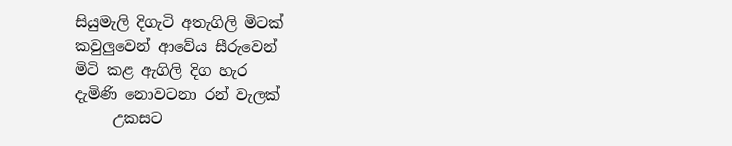සියුමැලි දිගැටි අතැගිලි මිටක්
කවුලුවෙන් ආවේය සීරුවෙන්
මිටි කළ ඇගිලි දිග හැර
දැමිණි නොවටනා රන් වැලක්
     උකසට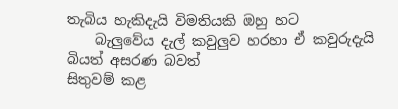තැබිය හැකිදැයි විමතියකි ඔහු හට
    බැලුවේය දැල් කවුලුව හරහා ඒ කවුරුදැයි
බියත් අසරණ බවත්
සිතුවම් කළ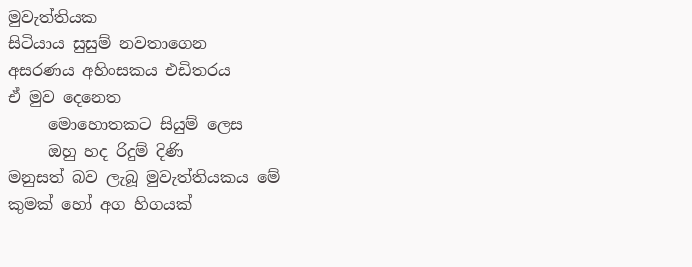මුවැත්තියක
සිටියාය සුසුම් නවතාගෙන
අසරණය අහිංසකය එඩිතරය
ඒ මුව දෙනෙත
     මොහොතකට සියුම් ලෙස
     ඔහු හද රිදුම් දිණි
මනුසත් බව ලැබූ මුවැත්තියකය මේ
කුමක් හෝ අග හිගයක්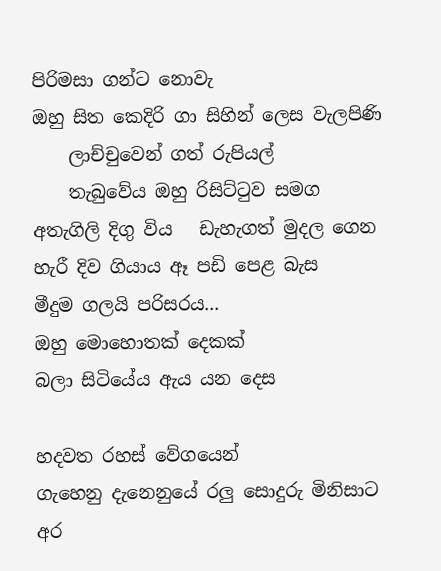පිරිමසා ගන්ට නොවැ
ඔහු සිත කෙදිරි ගා සිහින් ලෙස වැලපිණි
    ලාච්චුවෙන් ගත් රුපියල්
    තැබුවේය ඔහු රිසිට්ටුව සමග
අතැගිලි දිගු විය   ඩැහැගත් මුදල ගෙන
හැරී දිව ගියාය ඈ පඩි පෙළ බැස
මීදුම ගලයි පරිසරය...
ඔහු මොහොතක් දෙකක්
බලා සිටියේය ඇය යන දෙස

හදවත රහස් වේගයෙන්
ගැහෙනු දැනෙනුයේ රලු සොදුරු මිනිසාට
අර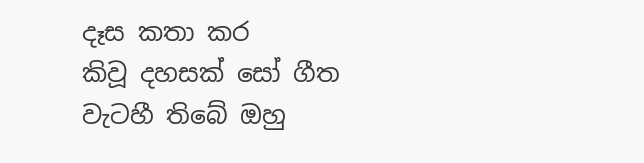දෑස කතා කර
කිවූ දහසක් සෝ ගීත
වැටහී තිබේ ඔහු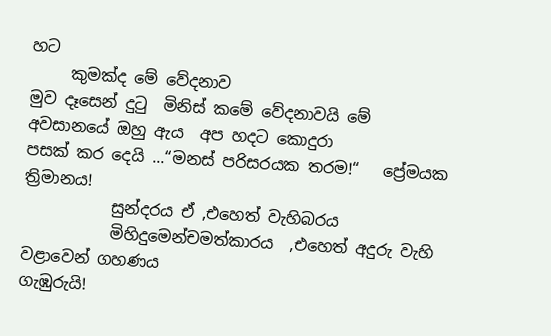හට
     කුමක්ද මේ වේදනාව
මුව දෑසෙන් දුටු  මිනිස් කමේ වේදනාවයි මේ
අවසානයේ ඔහු ඇය  අප හදට කොදුරා
පසක් කර දෙයි ...“මනස් පරිසරයක තරම!“   ප්‍රේමයක ත්‍රිමානය!
           සුන්දරය ඒ ,එහෙත් වැහිබරය
           මිහිදුමෙන්චමත්කාරය  ,එහෙත් අදුරු වැහි වළාවෙන් ගහණය
ගැඹුරුයි!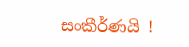සංකීර්ණයි !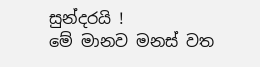සුන්දරයි !
මේ මානව මනස් වත